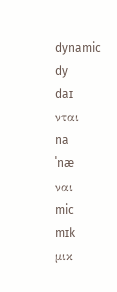dynamic
dy
daɪ
νται
na
ˈnæ
ναι
mic
mɪk
μικ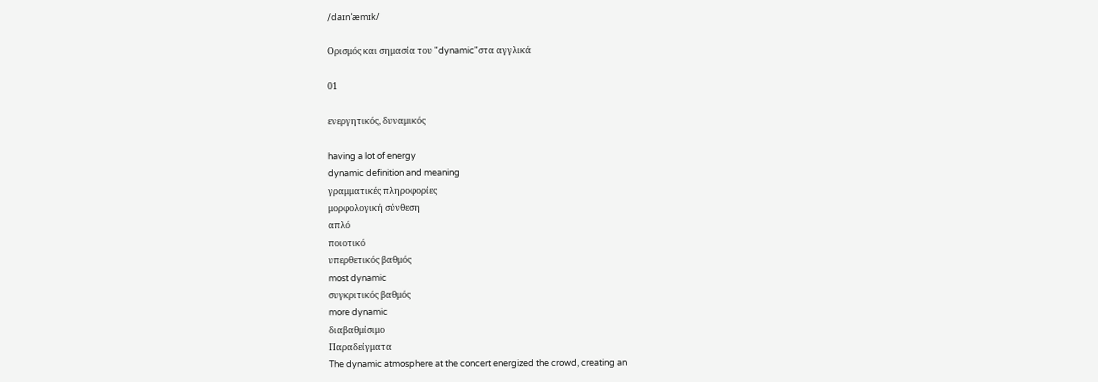/daɪnˈæmɪk/

Ορισμός και σημασία του "dynamic"στα αγγλικά

01

ενεργητικός, δυναμικός

having a lot of energy
dynamic definition and meaning
γραμματικές πληροφορίες
μορφολογική σύνθεση
απλό
ποιοτικό
υπερθετικός βαθμός
most dynamic
συγκριτικός βαθμός
more dynamic
διαβαθμίσιμο
Παραδείγματα
The dynamic atmosphere at the concert energized the crowd, creating an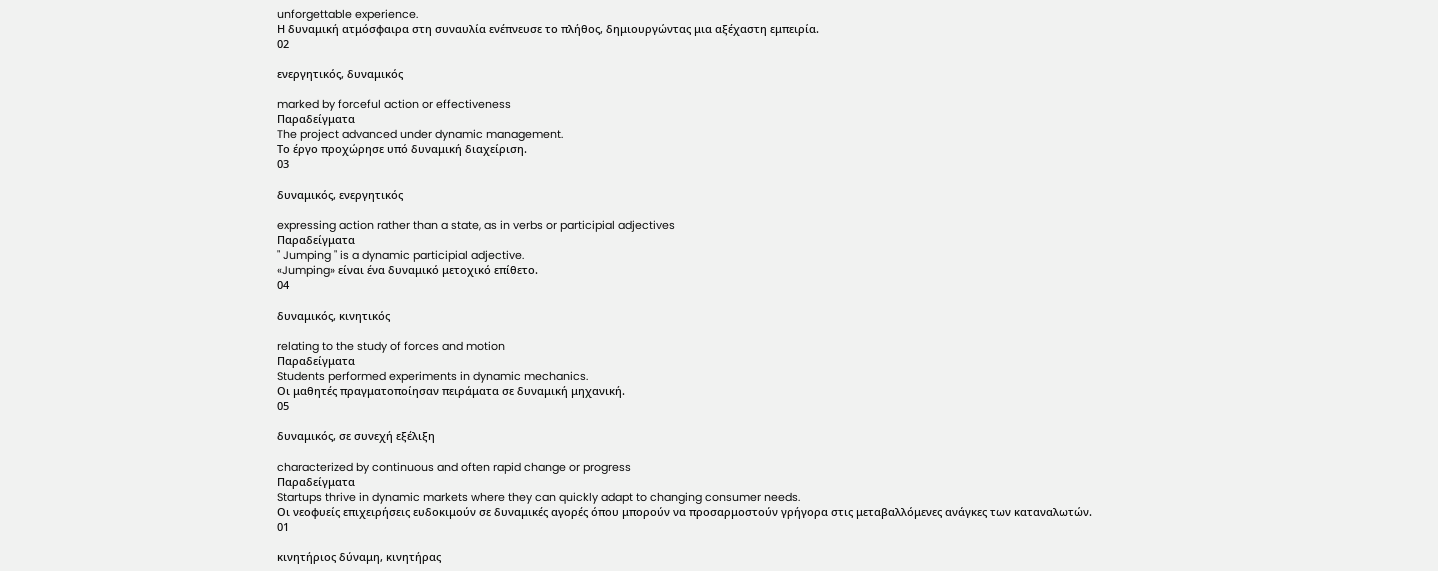unforgettable experience.
Η δυναμική ατμόσφαιρα στη συναυλία ενέπνευσε το πλήθος, δημιουργώντας μια αξέχαστη εμπειρία.
02

ενεργητικός, δυναμικός

marked by forceful action or effectiveness
Παραδείγματα
The project advanced under dynamic management.
Το έργο προχώρησε υπό δυναμική διαχείριση.
03

δυναμικός, ενεργητικός

expressing action rather than a state, as in verbs or participial adjectives
Παραδείγματα
" Jumping " is a dynamic participial adjective.
«Jumping» είναι ένα δυναμικό μετοχικό επίθετο.
04

δυναμικός, κινητικός

relating to the study of forces and motion
Παραδείγματα
Students performed experiments in dynamic mechanics.
Οι μαθητές πραγματοποίησαν πειράματα σε δυναμική μηχανική.
05

δυναμικός, σε συνεχή εξέλιξη

characterized by continuous and often rapid change or progress
Παραδείγματα
Startups thrive in dynamic markets where they can quickly adapt to changing consumer needs.
Οι νεοφυείς επιχειρήσεις ευδοκιμούν σε δυναμικές αγορές όπου μπορούν να προσαρμοστούν γρήγορα στις μεταβαλλόμενες ανάγκες των καταναλωτών.
01

κινητήριος δύναμη, κινητήρας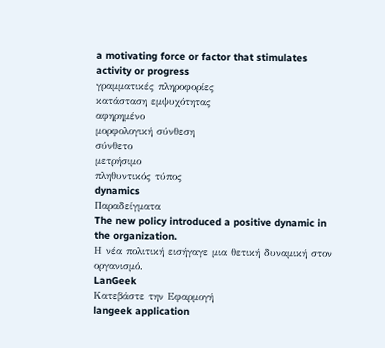a motivating force or factor that stimulates activity or progress
γραμματικές πληροφορίες
κατάσταση εμψυχότητας
αφηρημένο
μορφολογική σύνθεση
σύνθετο
μετρήσιμο
πληθυντικός τύπος
dynamics
Παραδείγματα
The new policy introduced a positive dynamic in the organization.
Η νέα πολιτική εισήγαγε μια θετική δυναμική στον οργανισμό.
LanGeek
Κατεβάστε την Εφαρμογή
langeek application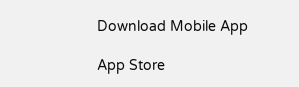Download Mobile App

App Store